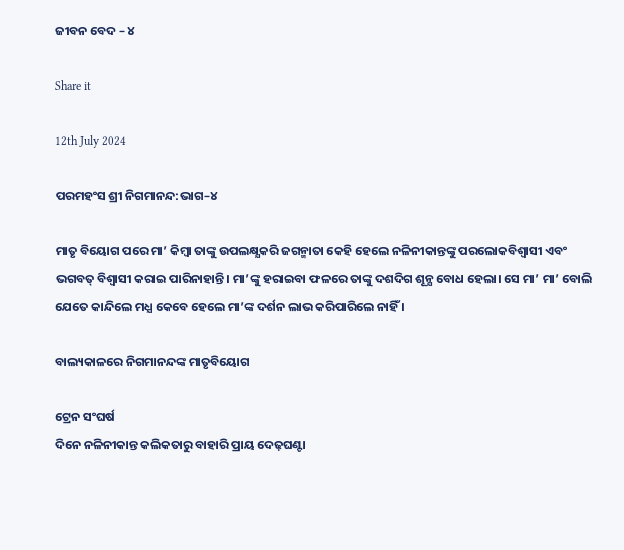ଜୀବନ ବେଦ – ୪

Share it

12th July 2024

ପରମହଂସ ଶ୍ରୀ ନିଗମାନନ୍ଦ:ଭାଗ–୪

ମାତୃ ବିୟୋଗ ପରେ ମା’ କିମ୍ବା ତାଙ୍କୁ ଉପଲକ୍ଷ୍ଯକରି ଜଗନ୍ମାତା କେହି ହେଲେ ନଳିନୀକାନ୍ତଙ୍କୁ ପରଲୋକବିଶ୍ବାସୀ ଏବଂ ଭଗବତ୍ ବିଶ୍ବାସୀ କରାଇ ପାରିନାହାନ୍ତି। ମା’ଙ୍କୁ ହରାଇବା ଫଳରେ ତାଙ୍କୁ ଦଶଦିଗ ଶୂନ୍ଯ ବୋଧ ହେଲା। ସେ ମା’ ମା’ ବୋଲି ଯେତେ କାନ୍ଦିଲେ ମଧ୍ଯ କେବେ ହେଲେ ମା’ଙ୍କ ଦର୍ଶନ ଲାଭ କରିପାରିଲେ ନାହିଁ ।

ବାଲ୍ୟକାଳରେ ନିଗମାନନ୍ଦଙ୍କ ମାତୃବିୟୋଗ

ଟ୍ରେନ ସଂଘର୍ଷ
ଦିନେ ନଳିନୀକାନ୍ତ କଲିକତାରୁ ବାହାରି ପ୍ରାୟ ଦେଢ଼ଘଣ୍ଟା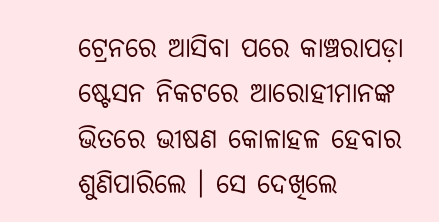ଟ୍ରେନରେ ଆସିବା ପରେ କାଞ୍ଚରାପଡ଼ା ଷ୍ଟେସନ ନିକଟରେ ଆରୋହୀମାନଙ୍କ ଭିତରେ ଭୀଷଣ କୋଳାହଳ ହେବାର ଶୁଣିପାରିଲେ । ସେ ଦେଖିଲେ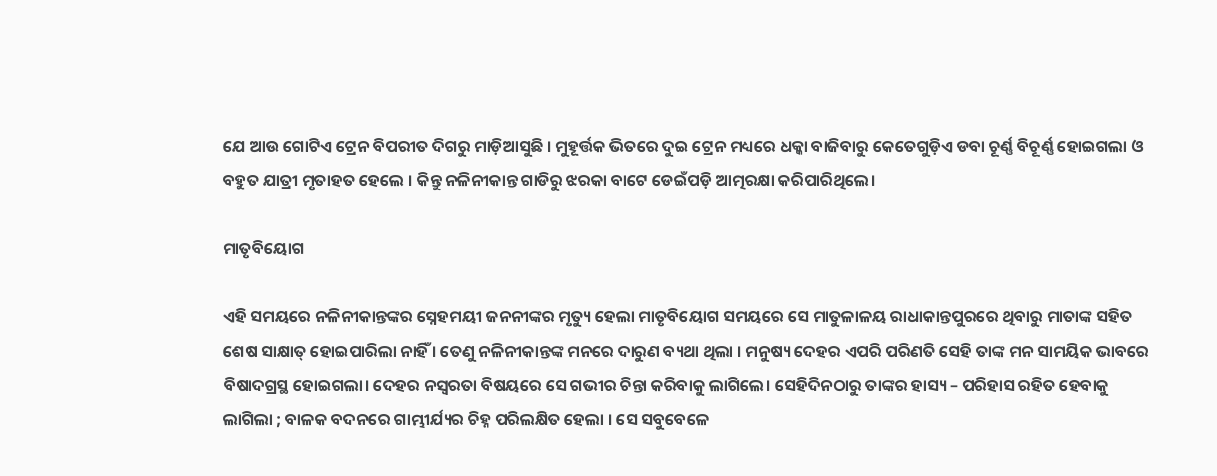ଯେ ଆଉ ଗୋଟିଏ ଟ୍ରେନ ବିପରୀତ ଦିଗରୁ ମାଡ଼ିଆସୁଛି । ମୁହୂର୍ତ୍ତକ ଭିତରେ ଦୁଇ ଟ୍ରେନ ମଧ୍ୟରେ ଧକ୍କା ବାଜିବାରୁ କେତେଗୁଡ଼ିଏ ଡବା ଚୂର୍ଣ୍ଣ ବିଚୂର୍ଣ୍ଣ ହୋଇଗଲା ଓ ବହୁତ ଯାତ୍ରୀ ମୃତାହତ ହେଲେ । କିନ୍ତୁ ନଳିନୀକାନ୍ତ ଗାଡିରୁ ଝରକା ବାଟେ ଡେଇଁପଡ଼ି ଆତ୍ମରକ୍ଷା କରିପାରିଥିଲେ।

ମାତୃବିୟୋଗ

ଏହି ସମୟରେ ନଳିନୀକାନ୍ତଙ୍କର ସ୍ନେହମୟୀ ଜନନୀଙ୍କର ମୃତ୍ୟୁ ହେଲା ମାତୃବିୟୋଗ ସମୟରେ ସେ ମାତୁଳାଳୟ ରାଧାକାନ୍ତପୁରରେ ଥିବାରୁ ମାତାଙ୍କ ସହିତ ଶେଷ ସାକ୍ଷାତ୍ ହୋଇପାରିଲା ନାହିଁ । ତେଣୁ ନଳିନୀକାନ୍ତଙ୍କ ମନରେ ଦାରୁଣ ବ୍ୟଥା ଥିଲା । ମନୁଷ୍ୟ ଦେହର ଏପରି ପରିଣତି ସେହି ତାଙ୍କ ମନ ସାମୟିକ ଭାବରେ ବିଷାଦଗ୍ରସ୍ଥ ହୋଇଗଲା। ଦେହର ନସ୍ୱରତା ବିଷୟରେ ସେ ଗଭୀର ଚିନ୍ତା କରିବାକୁ ଲାଗିଲେ। ସେହିଦିନଠାରୁ ତାଙ୍କର ହାସ୍ୟ – ପରିହାସ ରହିତ ହେବାକୁ ଲାଗିଲା ; ବାଳକ ବଦନରେ ଗାମ୍ଭୀର୍ଯ୍ୟର ଚିହ୍ନ ପରିଲକ୍ଷିତ ହେଲା । ସେ ସବୁବେଳେ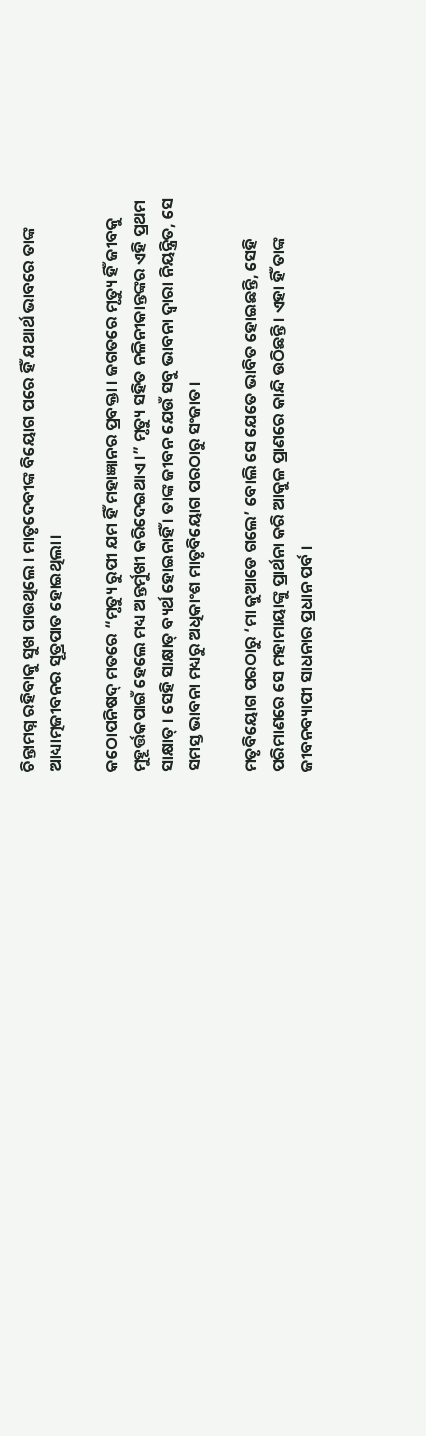ଚିନ୍ତାମଗ୍ନ ରହିବାକୁ ସୁଖ ପାଉଥିଲେ । ମାତୃଦେବୀଙ୍କ ବିୟୋଗ ପରେ ହିଁ ଯଥାର୍ଥ ଭାବରେ ତାଙ୍କ ଆଧ୍ୟାତ୍ମଜୀବନର ସୂତ୍ରପାତ ହୋଇଥିଲା।

କଠୋପନିଷଦ୍ ମତରେ “ମୃତ୍ୟୁ ରୁପୀ ଯମ ହିଁ ମହାଜ୍ଞାନର ପ୍ରବକ୍ତା । ଜଗତରେ ମୃତ୍ୟୁ ହିଁ ଜୀବକୁ ମୁହୂର୍ତ୍ତକପାଇଁ ହେଲେ ମଧ୍ୟ ଅନ୍ତର୍ମୁଖୀ କରିଦେଇଥାଏ ।” ମୃତ୍ୟୁ ସହିତ ନଳିନୀକାନ୍ତଙ୍କର ଏହି ପ୍ରଥମ ସାକ୍ଷାତ୍ । ସେହି ସାକ୍ଷାତ୍ ବ୍ୟର୍ଥ ହୋଇନାହିଁ । ତାଙ୍କ ଜୀବନ ଯେଉଁ ସବୁ ଭାବନା ଦ୍ଵାରା ନିୟନ୍ତ୍ରିତ, ସେ ସମସ୍ତ ଭାବନା ମଧ୍ୟରୁ ଅଧିକାଂଶ ମାତୃବିୟୋଗ ପରଠାରୁ ସଂଜାତ।

ମତୃବିୟୋଗ ପରଠାରୁ ‘ମା କୁଆଡେ ଗଲେ’ ବୋଲି ସେ ଯେତେ ଭାବିତ ହୋଇଛନ୍ତି, ସେହି ପରିମାଣରେ ସେ ମହାମାୟାଙ୍କୁ ପ୍ରାର୍ଥନା କରି ଆକୁଳ ପ୍ରାଣରେ କାନ୍ଦି ଉଠିଛନ୍ତି । ଏହା ହିଁ ତାଙ୍କ ଜୀବନବ୍ୟାପୀ ସାଧନାର ପ୍ରଧାନ ପର୍ବ ।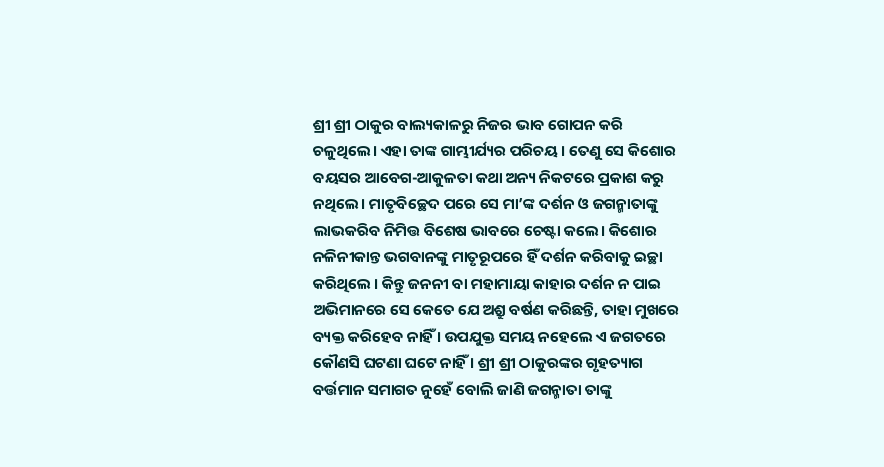ଶ୍ରୀ ଶ୍ରୀ ଠାକୁର ବାଲ୍ୟକାଳରୁ ନିଜର ଭାବ ଗୋପନ କରି ଚଳୁଥିଲେ। ଏହା ତାଙ୍କ ଗାମ୍ଭୀର୍ଯ୍ୟର ପରିଚୟ । ତେଣୁ ସେ କିଶୋର ବୟସର ଆବେଗ-ଆକୁଳତା କଥା ଅନ୍ୟ ନିକଟରେ ପ୍ରକାଶ କରୁ ନଥିଲେ। ମାତୃବିଚ୍ଛେଦ ପରେ ସେ ମା’ଙ୍କ ଦର୍ଶନ ଓ ଜଗନ୍ମାତାଙ୍କୁ ଲାଭକରିବ ନିମିତ୍ତ ବିଶେଷ ଭାବରେ ଚେଷ୍ଟା କଲେ। କିଶୋର ନଳିନୀକାନ୍ତ ଭଗବାନଙ୍କୁ ମାତୃରୂପରେ ହିଁ ଦର୍ଶନ କରିବାକୁ ଇଚ୍ଛା କରିଥିଲେ । କିନ୍ତୁ ଜନନୀ ବା ମହାମାୟା କାହାର ଦର୍ଶନ ନ ପାଇ ଅଭିମାନରେ ସେ କେତେ ଯେ ଅଶ୍ରୁ ବର୍ଷଣ କରିଛନ୍ତି, ତାହା ମୁଖରେ ବ୍ୟକ୍ତ କରିହେବ ନାହିଁ । ଉପଯୁକ୍ତ ସମୟ ନହେଲେ ଏ ଜଗତରେ କୌଣସି ଘଟଣା ଘଟେ ନାହିଁ । ଶ୍ରୀ ଶ୍ରୀ ଠାକୁରଙ୍କର ଗୃହତ୍ୟାଗ ବର୍ତ୍ତମାନ ସମାଗତ ନୁହେଁ ବୋଲି ଜାଣି ଜଗନ୍ମାତା ତାଙ୍କୁ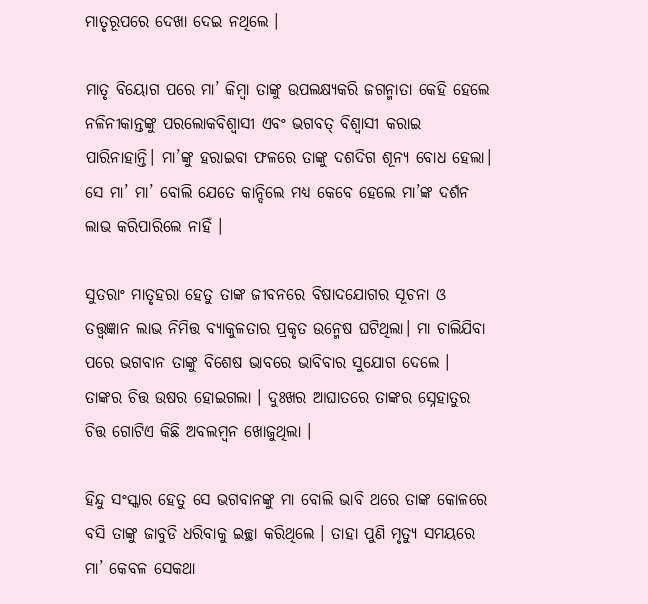ମାତୃରୂପରେ ଦେଖା ଦେଇ ନଥିଲେ ।

ମାତୃ ବିୟୋଗ ପରେ ମା’ କିମ୍ବା ତାଙ୍କୁ ଉପଲକ୍ଷ୍ଯକରି ଜଗନ୍ମାତା କେହି ହେଲେ ନଳିନୀକାନ୍ତଙ୍କୁ ପରଲୋକବିଶ୍ବାସୀ ଏବଂ ଭଗବତ୍ ବିଶ୍ବାସୀ କରାଇ ପାରିନାହାନ୍ତି। ମା’ଙ୍କୁ ହରାଇବା ଫଳରେ ତାଙ୍କୁ ଦଶଦିଗ ଶୂନ୍ଯ ବୋଧ ହେଲା। ସେ ମା’ ମା’ ବୋଲି ଯେତେ କାନ୍ଦିଲେ ମଧ୍ଯ କେବେ ହେଲେ ମା’ଙ୍କ ଦର୍ଶନ ଲାଭ କରିପାରିଲେ ନାହିଁ ।

ସୁତରାଂ ମାତୃହରା ହେତୁ ତାଙ୍କ ଜୀବନରେ ବିଷାଦଯୋଗର ସୂଚନା ଓ ତତ୍ତ୍ୱଜ୍ଞାନ ଲାଭ ନିମିତ୍ତ ବ୍ଯାକୁଳତାର ପ୍ରକୃତ ଉନ୍ମେଷ ଘଟିଥିଲା। ମା ଚାଲିଯିବା ପରେ ଭଗବାନ ତାଙ୍କୁ ବିଶେଷ ଭାବରେ ଭାବିବାର ସୁଯୋଗ ଦେଲେ । ତାଙ୍କର ଚିତ୍ତ ଉଷର ହୋଇଗଲା । ଦୁଃଖର ଆଘାତରେ ତାଙ୍କର ସ୍ନେହାତୁର ଚିତ୍ତ ଗୋଟିଏ କିଛି ଅବଲମ୍ବନ ଖୋଜୁଥିଲା ।

ହିନ୍ଦୁ ସଂସ୍କାର ହେତୁ ସେ ଭଗବାନଙ୍କୁ ମା ବୋଲି ଭାବି ଥରେ ତାଙ୍କ କୋଳରେ ବସି ତାଙ୍କୁ ଜାବୁଡି ଧରିବାକୁ ଇଚ୍ଛା କରିଥିଲେ । ତାହା ପୁଣି ମୃତ୍ଯୁ ସମୟରେ ମା’ କେବଳ ସେକଥା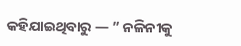କହିଯାଇଥିବାରୁ — ” ନଳିନୀକୁ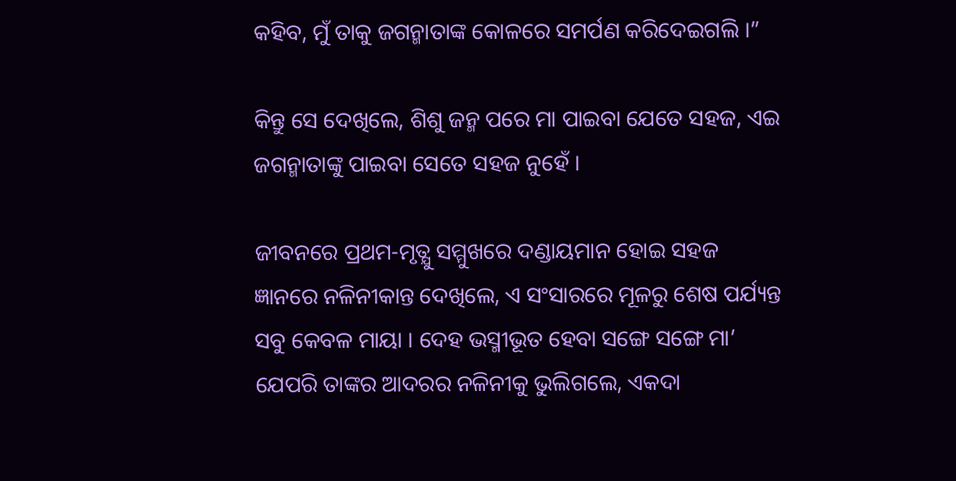କହିବ, ମୁଁ ତାକୁ ଜଗନ୍ମାତାଙ୍କ କୋଳରେ ସମର୍ପଣ କରିଦେଇଗଲି ।”

କିନ୍ତୁ ସେ ଦେଖିଲେ, ଶିଶୁ ଜନ୍ମ ପରେ ମା ପାଇବା ଯେତେ ସହଜ, ଏଇ ଜଗନ୍ମାତାଙ୍କୁ ପାଇବା ସେତେ ସହଜ ନୁହେଁ ।

ଜୀବନରେ ପ୍ରଥମ-ମୃତ୍ଯୁ ସମ୍ମୁଖରେ ଦଣ୍ଡାୟମାନ ହୋଇ ସହଜ ଜ୍ଞାନରେ ନଳିନୀକାନ୍ତ ଦେଖିଲେ, ଏ ସଂସାରରେ ମୂଳରୁ ଶେଷ ପର୍ଯ୍ୟନ୍ତ ସବୁ କେବଳ ମାୟା । ଦେହ ଭସ୍ମୀଭୂତ ହେବା ସଙ୍ଗେ ସଙ୍ଗେ ମା’ ଯେପରି ତାଙ୍କର ଆଦରର ନଳିନୀକୁ ଭୁଲିଗଲେ, ଏକଦା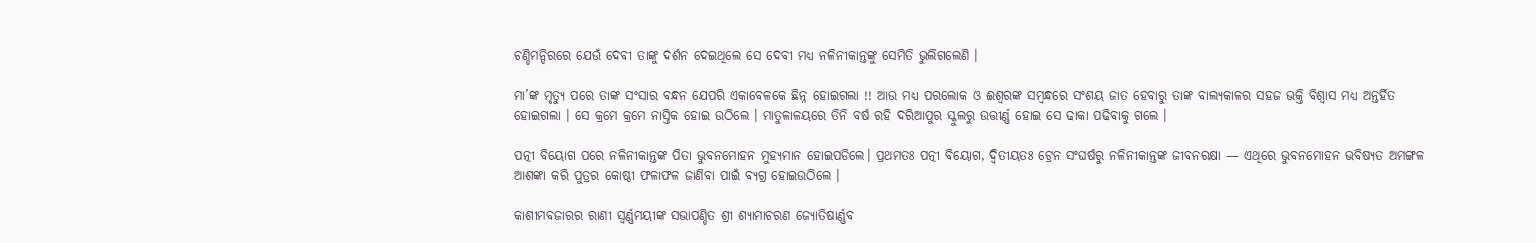ଚଣ୍ଡିମନ୍ଦିରରେ ଯେଉଁ ଦେବୀ ତାଙ୍କୁ ଦର୍ଶନ ଦେଇଥିଲେ ସେ ଦେବୀ ମଧ୍ଯ ନଳିନୀକାନ୍ତଙ୍କୁ ସେମିତି ଭୁଲିଗଲେଣି ।

ମା’ଙ୍କ ମୃତ୍ଯୁ ପରେ ତାଙ୍କ ସଂସାର ବନ୍ଧନ ଯେପରି ଏକାବେଳକେ ଛିନ୍ନ ହୋଇଗଲା !! ଆଉ ମଧ୍ଯ ପରଲୋକ ଓ ଈଶ୍ବରଙ୍କ ସମ୍ବନ୍ଧରେ ସଂଶୟ ଜାତ ହେବାରୁ ତାଙ୍କ ବାଲ୍ଯକାଳର ସହଜ ଭକ୍ତି ବିଶ୍ବାସ ମଧ୍ଯ ଅନ୍ତର୍ହିତ ହୋଇଗଲା । ସେ କ୍ରମେ କ୍ରମେ ନାସ୍ତିକ ହୋଇ ଉଠିଲେ । ମାତୁଳାଳୟରେ ତିନି ବର୍ଷ ରହି ଦରିଆପୁର ସ୍କୁଲରୁ ଉତ୍ତୀର୍ଣ୍ଣ ହୋଇ ସେ ଢାକା ପଢିବାକୁ ଗଲେ ।

ପତ୍ନୀ ବିୟୋଗ ପରେ ନଳିନୀକାନ୍ତଙ୍କ ପିତା ଭୁବନମୋହନ ମୁହ୍ଯମାନ ହୋଇପଡିଲେ। ପ୍ରଥମତଃ ପତ୍ନୀ ବିୟୋଗ, ଦ୍ବିତୀୟତଃ ଟ୍ରେନ ସଂଘର୍ଷରୁ ନଳିନୀକାନ୍ତଙ୍କ ଜୀବନରକ୍ଷା — ଏଥିରେ ଭୁବନମୋହନ ଭବିଷ୍ୟତ ଅମଙ୍ଗଳ ଆଶଙ୍କା କରି ପୁତ୍ରର କୋଷ୍ଠୀ ଫଳାଫଳ ଜାଣିବା ପାଇଁ ବ୍ୟଗ୍ର ହୋଇଉଠିଲେ ।

କାଶୀମବଜାରର ରାଣୀ ସ୍ବର୍ଣ୍ଣମୟୀଙ୍କ ସଭାପଣ୍ଡିତ ଶ୍ରୀ ଶ୍ଯାମାଚରଣ ଜ୍ଯୋତିଷାର୍ଣ୍ଣବ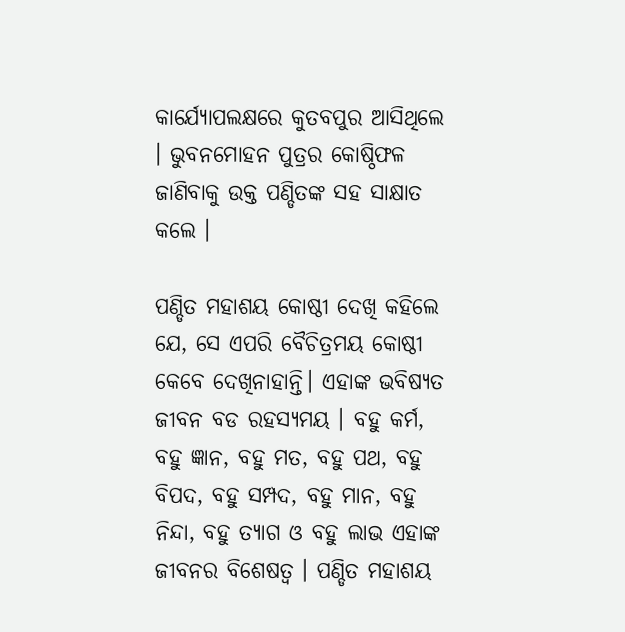କାର୍ଯ୍ଯୋପଲକ୍ଷରେ କୁତବପୁର ଆସିଥିଲେ । ଭୁବନମୋହନ ପୁତ୍ରର କୋଷ୍ଠିଫଳ ଜାଣିବାକୁ ଉକ୍ତ ପଣ୍ଡିତଙ୍କ ସହ ସାକ୍ଷାତ କଲେ ।

ପଣ୍ଡିତ ମହାଶୟ କୋଷ୍ଠୀ ଦେଖି କହିଲେ ଯେ, ସେ ଏପରି ବୈଚିତ୍ରମୟ କୋଷ୍ଠୀ କେବେ ଦେଖିନାହାନ୍ତି। ଏହାଙ୍କ ଭବିଷ୍ୟତ ଜୀବନ ବଡ ରହସ୍ୟମୟ । ବହୁ କର୍ମ, ବହୁ ଜ୍ଞାନ, ବହୁ ମତ, ବହୁ ପଥ, ବହୁ ବିପଦ, ବହୁ ସମ୍ପଦ, ବହୁ ମାନ, ବହୁ ନିନ୍ଦା, ବହୁ ତ୍ଯାଗ ଓ ବହୁ ଲାଭ ଏହାଙ୍କ ଜୀବନର ବିଶେଷତ୍ବ । ପଣ୍ଡିତ ମହାଶୟ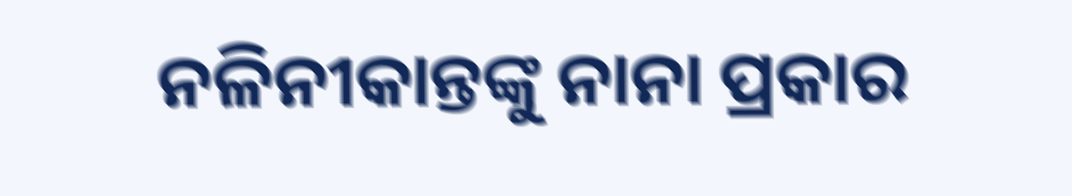ନଳିନୀକାନ୍ତଙ୍କୁ ନାନା ପ୍ରକାର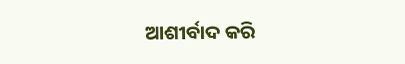ଆଶୀର୍ବାଦ କରି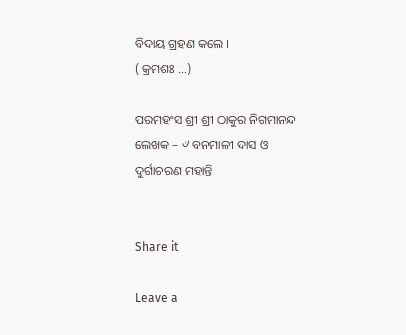ବିଦାୟ ଗ୍ରହଣ କଲେ ।
( କ୍ରମଶଃ …)

ପରମହଂସ ଶ୍ରୀ ଶ୍ରୀ ଠାକୁର ନିଗମାନନ୍ଦ
ଲେଖକ – ୰ ବନମାଳୀ ଦାସ ଓ ଦୁର୍ଗାଚରଣ ମହାନ୍ତି


Share it

Leave a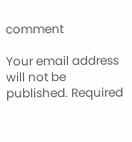comment

Your email address will not be published. Required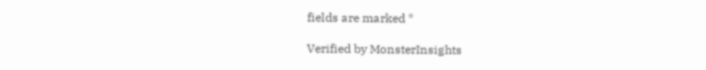fields are marked *

Verified by MonsterInsights